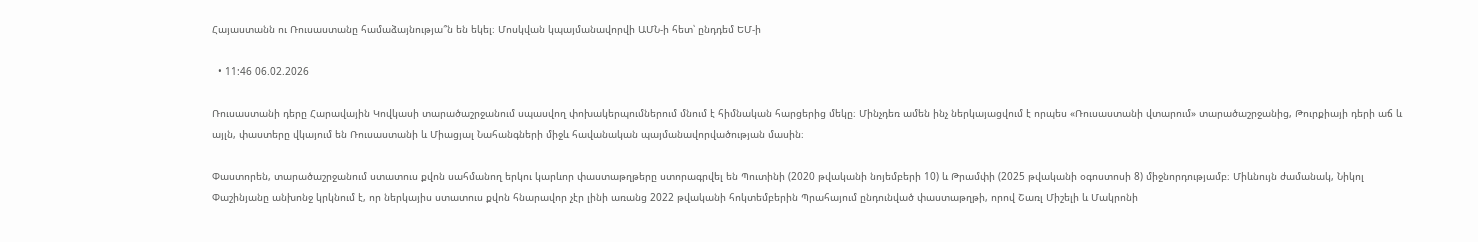Հայաստանն ու Ռուսաստանը համաձայնությա՞ն են եկել։ Մոսկվան կպայմանավորվի ԱՄՆ-ի հետ՝ ընդդեմ ԵՄ-ի

  • 11:46 06.02.2026

Ռուսաստանի դերը Հարավային Կովկասի տարածաշրջանում սպասվող փոխակերպումներում մնում է հիմնական հարցերից մեկը։ Մինչդեռ ամեն ինչ ներկայացվում է որպես «Ռուսաստանի վտարում» տարածաշրջանից, Թուրքիայի դերի աճ և այլն, փաստերը վկայում են Ռուսաստանի և Միացյալ Նահանգների միջև հավանական պայմանավորվածության մասին։

Փաստորեն, տարածաշրջանում ստատուս քվոն սահմանող երկու կարևոր փաստաթղթերը ստորագրվել են Պուտինի (2020 թվականի նոյեմբերի 10) և Թրամփի (2025 թվականի օգոստոսի 8) միջնորդությամբ։ Միևնույն ժամանակ, Նիկոլ Փաշինյանը անխոնջ կրկնում է, որ ներկայիս ստատուս քվոն հնարավոր չէր լինի առանց 2022 թվականի հոկտեմբերին Պրահայում ընդունված փաստաթղթի, որով Շառլ Միշելի և Մակրոնի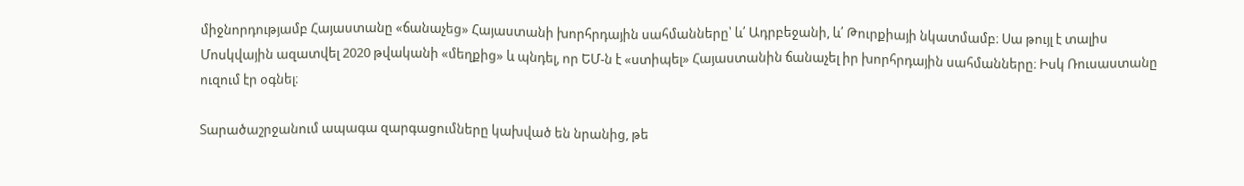միջնորդությամբ Հայաստանը «ճանաչեց» Հայաստանի խորհրդային սահմանները՝ և՛ Ադրբեջանի, և՛ Թուրքիայի նկատմամբ։ Սա թույլ է տալիս Մոսկվային ազատվել 2020 թվականի «մեղքից» և պնդել, որ ԵՄ-ն է «ստիպել» Հայաստանին ճանաչել իր խորհրդային սահմանները։ Իսկ Ռուսաստանը ուզում էր օգնել։

Տարածաշրջանում ապագա զարգացումները կախված են նրանից, թե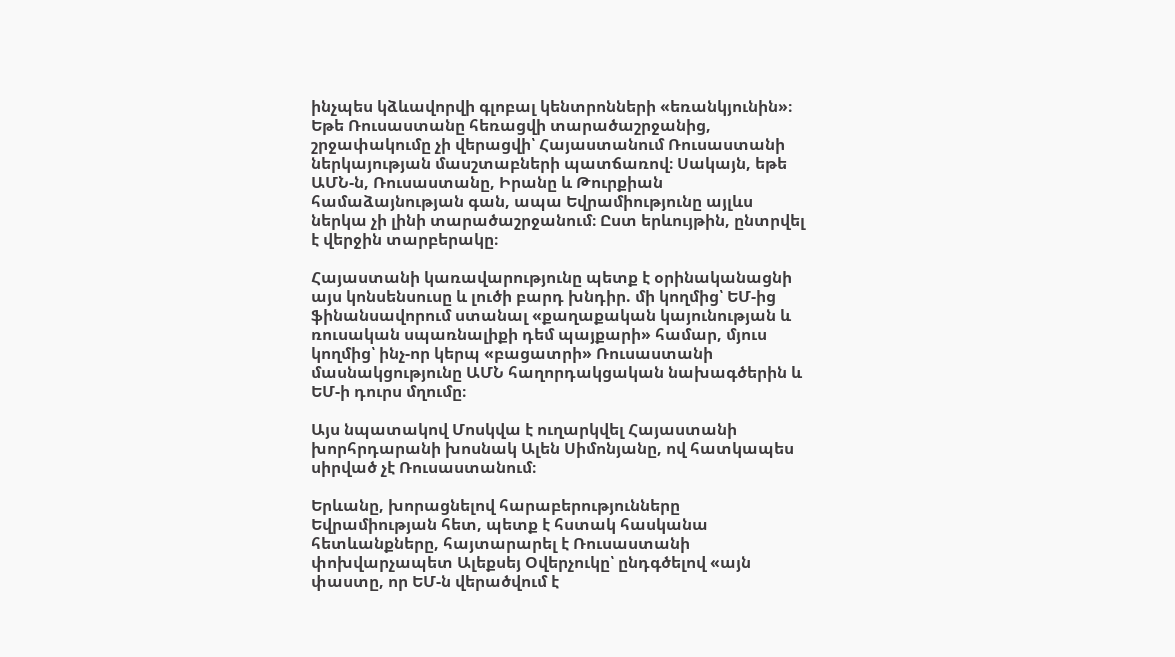ինչպես կձևավորվի գլոբալ կենտրոնների «եռանկյունին»։ Եթե Ռուսաստանը հեռացվի տարածաշրջանից, շրջափակումը չի վերացվի՝ Հայաստանում Ռուսաստանի ներկայության մասշտաբների պատճառով։ Սակայն, եթե ԱՄՆ-ն, Ռուսաստանը, Իրանը և Թուրքիան համաձայնության գան, ապա Եվրամիությունը այլևս ներկա չի լինի տարածաշրջանում։ Ըստ երևույթին, ընտրվել է վերջին տարբերակը։

Հայաստանի կառավարությունը պետք է օրինականացնի այս կոնսենսուսը և լուծի բարդ խնդիր. մի կողմից՝ ԵՄ-ից ֆինանսավորում ստանալ «քաղաքական կայունության և ռուսական սպառնալիքի դեմ պայքարի» համար, մյուս կողմից՝ ինչ-որ կերպ «բացատրի» Ռուսաստանի մասնակցությունը ԱՄՆ հաղորդակցական նախագծերին և ԵՄ-ի դուրս մղումը։

Այս նպատակով Մոսկվա է ուղարկվել Հայաստանի խորհրդարանի խոսնակ Ալեն Սիմոնյանը, ով հատկապես սիրված չէ Ռուսաստանում։

Երևանը, խորացնելով հարաբերությունները Եվրամիության հետ, պետք է հստակ հասկանա հետևանքները, հայտարարել է Ռուսաստանի փոխվարչապետ Ալեքսեյ Օվերչուկը՝ ընդգծելով «այն փաստը, որ ԵՄ-ն վերածվում է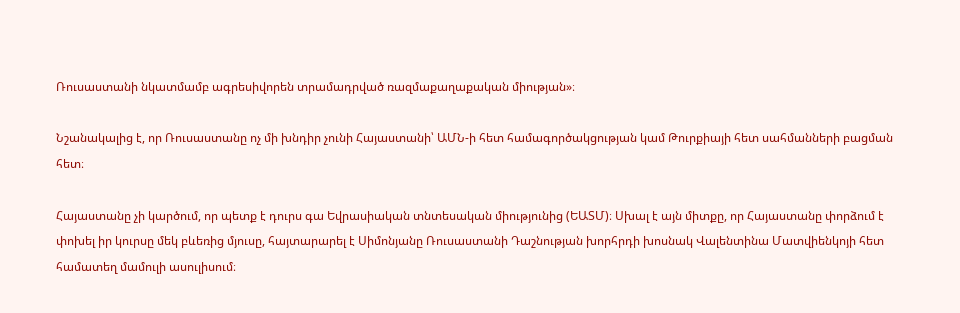Ռուսաստանի նկատմամբ ագրեսիվորեն տրամադրված ռազմաքաղաքական միության»։

Նշանակալից է, որ Ռուսաստանը ոչ մի խնդիր չունի Հայաստանի՝ ԱՄՆ-ի հետ համագործակցության կամ Թուրքիայի հետ սահմանների բացման հետ։

Հայաստանը չի կարծում, որ պետք է դուրս գա Եվրասիական տնտեսական միությունից (ԵԱՏՄ)։ Սխալ է այն միտքը, որ Հայաստանը փորձում է փոխել իր կուրսը մեկ բևեռից մյուսը, հայտարարել է Սիմոնյանը Ռուսաստանի Դաշնության խորհրդի խոսնակ Վալենտինա Մատվիենկոյի հետ համատեղ մամուլի ասուլիսում։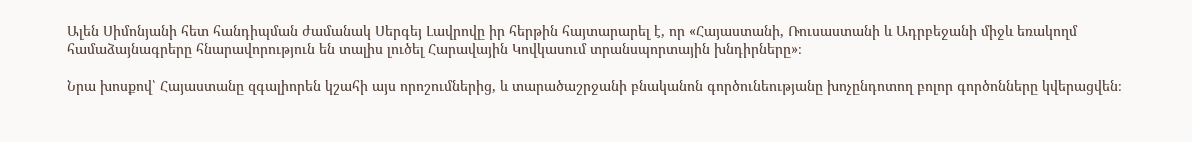Ալեն Սիմոնյանի հետ հանդիպման ժամանակ Սերգեյ Լավրովը իր հերթին հայտարարել է, որ «Հայաստանի, Ռուսաստանի և Ադրբեջանի միջև եռակողմ համաձայնագրերը հնարավորություն են տալիս լուծել Հարավային Կովկասում տրանսպորտային խնդիրները»։

Նրա խոսքով՝ Հայաստանը զգալիորեն կշահի այս որոշումներից, և տարածաշրջանի բնականոն գործունեությանը խոչընդոտող բոլոր գործոնները կվերացվեն։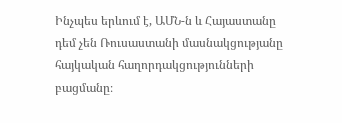Ինչպես երևում է, ԱՄՆ-ն և Հայաստանը դեմ չեն Ռուսաստանի մասնակցությանը հայկական հաղորդակցությունների բացմանը։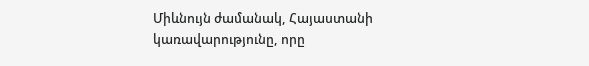Միևնույն ժամանակ, Հայաստանի կառավարությունը, որը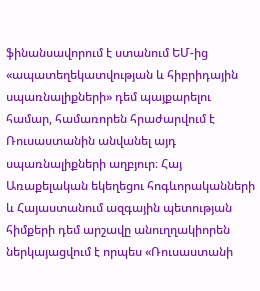ֆինանսավորում է ստանում ԵՄ-ից «ապատեղեկատվության և հիբրիդային սպառնալիքների» դեմ պայքարելու համար, համառորեն հրաժարվում է Ռուսաստանին անվանել այդ սպառնալիքների աղբյուր։ Հայ Առաքելական եկեղեցու հոգևորականների և Հայաստանում ազգային պետության հիմքերի դեմ արշավը անուղղակիորեն ներկայացվում է որպես «Ռուսաստանի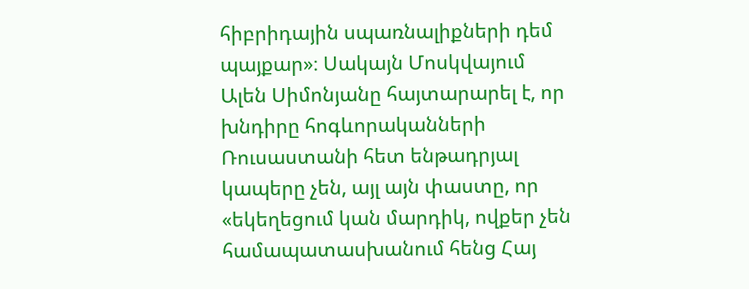հիբրիդային սպառնալիքների դեմ պայքար»։ Սակայն Մոսկվայում Ալեն Սիմոնյանը հայտարարել է, որ խնդիրը հոգևորականների Ռուսաստանի հետ ենթադրյալ կապերը չեն, այլ այն փաստը, որ «եկեղեցում կան մարդիկ, ովքեր չեն համապատասխանում հենց Հայ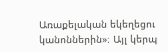Առաքելական եկեղեցու կանոններին»։ Այլ կերպ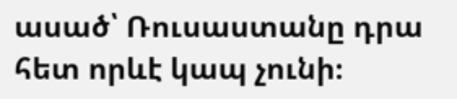ասած՝ Ռուսաստանը դրա հետ որևէ կապ չունի։